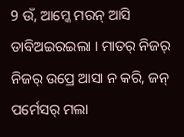9 ଉଁ, ଆମ୍କେ ମରନ୍ ଆସି ଡାବିଅଇରଇଲା । ମାତର୍ ନିଜର୍ ନିଜର୍ ଉପ୍ରେ ଆସା ନ କରି, ଜନ୍ ପର୍ମେସର୍ ମଲା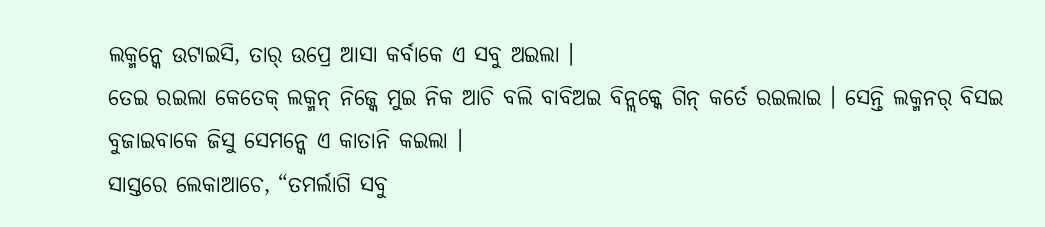ଲକ୍ମନ୍କେ ଉଟାଇସି, ତାର୍ ଉପ୍ରେ ଆସା କର୍ବାକେ ଏ ସବୁ ଅଇଲା ।
ତେଇ ରଇଲା କେତେକ୍ ଲକ୍ମନ୍ ନିଜ୍କେ ମୁଇ ନିକ ଆଚି ବଲି ବାବିଅଇ ବିନ୍ଲକ୍କେ ଗିନ୍ କର୍ତେ ରଇଲାଇ । ସେନ୍ତି ଲକ୍ମନର୍ ବିସଇ ବୁଜାଇବାକେ ଜିସୁ ସେମନ୍କେ ଏ କାତାନି କଇଲା ।
ସାସ୍ତରେ ଲେକାଆଚେ, “ତମର୍ଲାଗି ସବୁ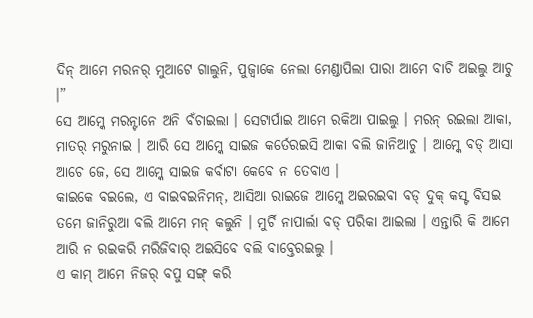ଦିନ୍ ଆମେ ମରନର୍ ମୁଆଟେ ଗାଲୁନି, ପୁଜ୍ବାକେ ନେଲା ମେଣ୍ଡାପିଲା ପାରା ଆମେ ବାଚି ଅଇଲୁ ଆଚୁ ।”
ସେ ଆମ୍କେ ମରନ୍ଟାନେ ଅନି ବଁଚାଇଲା । ସେଟାର୍ପାଇ ଆମେ ରକିଆ ପାଇଲୁ । ମରନ୍ ରଇଲା ଆକା, ମାତର୍ ମରୁନାଇ । ଆରି ସେ ଆମ୍କେ ସାଇଜ କର୍ତେରଇସି ଆକା ବଲି ଜାନିଆଚୁ । ଆମ୍କେ ବଡ୍ ଆସା ଆଚେ ଜେ, ସେ ଆମ୍କେ ସାଇଜ କର୍ବାଟା କେବେ ନ ତେବାଏ ।
କାଇକେ ବଇଲେ, ଏ ବାଇବଇନିମନ୍, ଆସିଆ ରାଇଜେ ଆମ୍କେ ଅଇରଇବା ବଡ୍ ଦୁକ୍ କସ୍ଟ ବିସଇ ତମେ ଜାନିରୁଆ ବଲି ଆମେ ମନ୍ କଲୁନି । ମୁର୍ଚି ନାପାର୍ଲା ବଡ୍ ପରିକା ଆଇଲା । ଏନ୍ତାରି କି ଆମେ ଆରି ନ ରଇକରି ମରିଜିବାର୍ ଅଇସିବେ ବଲି ବାବ୍ତେରଇଲୁ ।
ଏ କାମ୍ ଆମେ ନିଜର୍ ବପୁ ସଙ୍ଗ୍ କରି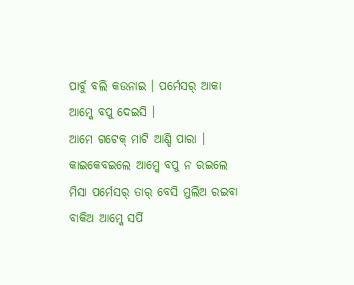ପାର୍ବୁ ବଲି କଉନାଇ । ପର୍ମେସର୍ ଆକା ଆମ୍କେ ବପୁ ଦେଇସି ।
ଆମେ ଗଟେକ୍ ମାଟି ଆଣ୍ଡି ପାରା । କାଇକେବଇଲେ ଆମ୍କେ ବପୁ ନ ରଇଲେ ମିସା ପର୍ମେସର୍ ତାର୍ ବେସି ମୁଲିଅ ରଇବା ବାକିଅ ଆମ୍କେ ସର୍ପି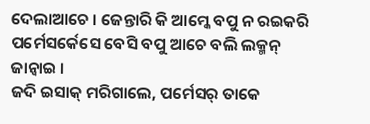ଦେଲାଆଚେ । ଜେନ୍ତାରି କି ଆମ୍କେ ବପୁ ନ ରଇକରି ପର୍ମେସର୍କେସେ ବେସି ବପୁ ଆଚେ ବଲି ଲକ୍ମନ୍ ଜାନ୍ବାଇ ।
ଜଦି ଇସାକ୍ ମରିଗାଲେ, ପର୍ମେସର୍ ତାକେ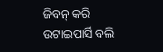ଜିବନ୍ କରି ଉଟାଇପାର୍ସି ବଲି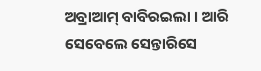ଅବ୍ରାଆମ୍ ବାବିରଇଲା । ଆରି ସେବେଲେ ସେନ୍ତାରିସେ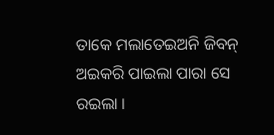ତାକେ ମଲାତେଇଅନି ଜିବନ୍ ଅଇକରି ପାଇଲା ପାରା ସେ ରଇଲା ।